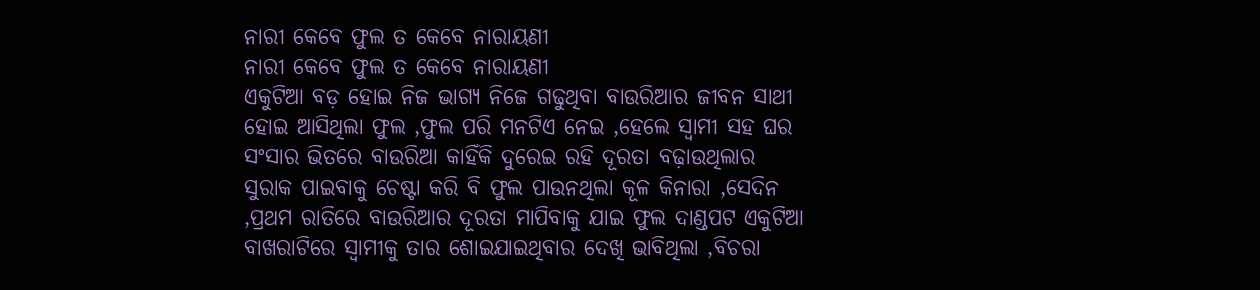ନାରୀ କେବେ ଫୁଲ ତ କେବେ ନାରାୟଣୀ
ନାରୀ କେବେ ଫୁଲ ତ କେବେ ନାରାୟଣୀ
ଏକୁଟିଆ ବଡ଼ ହୋଇ ନିଜ ଭାଗ୍ୟ ନିଜେ ଗଢୁଥିବା ବାଉରିଆର ଜୀବନ ସାଥୀ ହୋଇ ଆସିଥିଲା ଫୁଲ ,ଫୁଲ ପରି ମନଟିଏ ନେଇ ,ହେଲେ ସ୍ୱାମୀ ସହ ଘର ସଂସାର ଭିତରେ ବାଉରିଆ କାହିଁକି ଦୁରେଇ ରହି ଦୂରତା ବଢ଼ାଉଥିଲାର ସୁରାକ ପାଇବାକୁ ଚେଷ୍ଟା କରି ବି ଫୁଲ ପାଉନଥିଲା କୂଳ କିନାରା ,ସେଦିନ ,ପ୍ରଥମ ରାତିରେ ବାଉରିଆର ଦୂରତା ମାପିବାକୁ ଯାଇ ଫୁଲ ଦାଣ୍ଡପଟ ଏକୁଟିଆ ବାଖରାଟିରେ ସ୍ବାମୀକୁ ତାର ଶୋଇଯାଇଥିବାର ଦେଖି ଭାବିଥିଲା ,ବିଚରା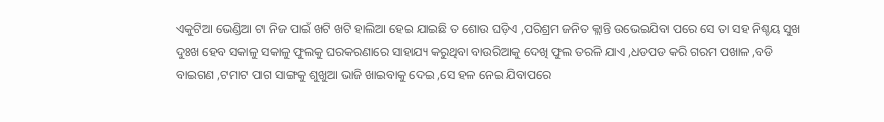ଏକୁଟିଆ ଭେଣ୍ଡିଆ ଟା ନିଜ ପାଇଁ ଖଟି ଖଟି ହାଲିଆ ହେଇ ଯାଇଛି ତ ଶୋଉ ଘଡ଼ିଏ ,ପରିଶ୍ରମ ଜନିତ କ୍ଲାନ୍ତି ଉଭେଇଯିବା ପରେ ସେ ତା ସହ ନିଶ୍ଚୟ ସୁଖ ଦୁଃଖ ହେବ ସକାଳୁ ସକାଳୁ ଫୁଲକୁ ଘରକରଣାରେ ସାହାଯ୍ୟ କରୁଥିବା ବାଉରିଆକୁ ଦେଖି ଫୁଲ ତରଳି ଯାଏ ,ଧଡପଡ କରି ଗରମ ପଖାଳ ,ବଡି ବାଇଗଣ ,ଟମାଟ ପାଗ ସାଙ୍ଗକୁ ଶୁଖୁଆ ଭାଜି ଖାଇବାକୁ ଦେଇ ,ସେ ହଳ ନେଇ ଯିବାପରେ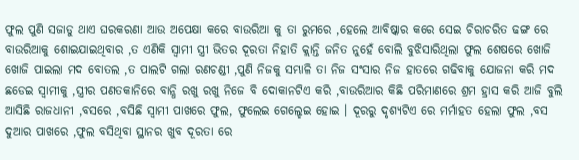ଫୁଲ ପୁଣି ସଜାଡୁ ଥାଏ ଘରକରଣା ଆଉ ଅପେକ୍ଷା କରେ ବାଉରିଆ କୁ ତା ରୁମରେ ,ହେଲେ ଆବିଷ୍କାର କରେ ସେଇ ଚିରାଚରିତ ଢଙ୍ଗ ରେ ବାଉରିଆକୁ ଶୋଇଯାଇଥିବାର ,ତ ଏଣିକି ସ୍ୱାମୀ ସ୍ତ୍ରୀ ଭିତର ଦୂରତା ନିହାତି କ୍ଲାନ୍ତି ଜନିତ ନୁହେଁ ବୋଲି ବୁଝିସାରିଥିଲା ଫୁଲ ଶେଷରେ ଖୋଜି ଖୋଜି ପାଇଲା ମଦ ବୋତଲ ,ତ ପାଲଟି ଗଲା ରଣଚଣ୍ଡୀ ,ପୁଣି ନିଜକୁ ସମ୍ଭାଳି ତା ନିଜ ସଂସାର ନିଜ ହାତରେ ଗଢିବାକୁ ଯୋଜନା କରି ମଦ ଛଡେଇ ସ୍ବାମୀକୁ ,ସ୍ତ୍ରୀର ପଣତକାନିରେ ବାନ୍ଧି ରଖୁ ରଖୁ ନିଜେ ବି ଦୋକାନଟିଏ କରି ,ବାଉରିଆର କିଛି ପରିମାଣରେ ଶ୍ରମ ହ୍ରାସ କରି ଆଜି ବୁଲି ଆସିଛି ରାଜଧାନୀ ,ବସରେ ,ବସିଛି ସ୍ୱାମୀ ପାଖରେ ଫୁଲ, ଫୁଲେଇ ଗେଲ୍ହେଇ ହୋଇ । ଦୂରରୁ ଦୃଶ୍ୟଟିଏ ରେ ମର୍ମାହତ ହେଲା ଫୁଲ ,ବସ ଦୁଆର ପାଖରେ ,ଫୁଲ ବସିଥିବା ସ୍ଥାନର ଖୁବ ଦୂରତା ରେ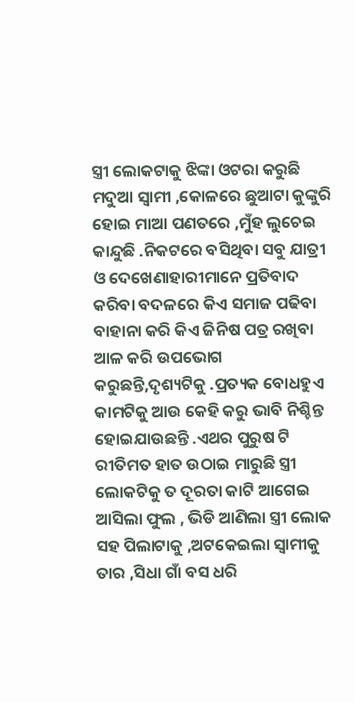ସ୍ତ୍ରୀ ଲୋକଟାକୁ ଝିଙ୍କା ଓଟରା କରୁଛି ମଦୁଆ ସ୍ୱାମୀ ,କୋଳରେ ଛୁଆଟା କୁଙ୍କୁରି ହୋଇ ମାଆ ପଣତରେ ,ମୁଁହ ଲୁଚେଇ କାନ୍ଦୁଛି .ନିକଟରେ ବସିଥିବା ସବୁ ଯାତ୍ରୀ ଓ ଦେଖେଣାହାରୀମାନେ ପ୍ରତିବାଦ କରିବା ବଦଳରେ କିଏ ସମାଜ ପଢିବା ବାହାନା କରି କିଏ ଜିନିଷ ପତ୍ର ରଖିବା ଆଳ କରି ଉପଭୋଗ କରୁଛନ୍ତି,ଦୃଶ୍ୟଟିକୁ .ପ୍ରତ୍ୟକ ବୋଧହୁଏ କାମଟିକୁ ଆଉ କେହି କରୁ ଭାବି ନିଶ୍ଚିନ୍ତ ହୋଇଯାଉଛନ୍ତି .ଏଥର ପୁରୁଷ ଟି ରୀତିମତ ହାତ ଉଠାଇ ମାରୁଛି ସ୍ତ୍ରୀ ଲୋକଟିକୁ ତ ଦୂରତା କାଟି ଆଗେଇ ଆସିଲା ଫୁଲ , ଭିଡି ଆଣିଲା ସ୍ତ୍ରୀ ଲୋକ ସହ ପିଲାଟାକୁ ,ଅଟକେଇଲା ସ୍ବାମୀକୁ ତାର ,ସିଧା ଗାଁ ବସ ଧରି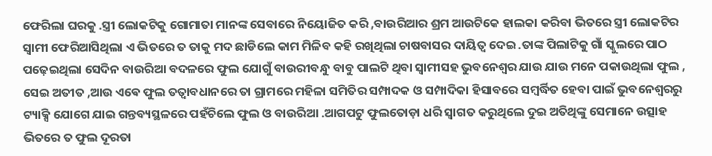ଫେରିଲା ଘରକୁ .ସ୍ତ୍ରୀ ଲୋକଟିକୁ ଗୋମାତା ମାନଙ୍କ ସେବାରେ ନିୟୋଜିତ କରି ,ବାଉରିଆର ଶ୍ରମ ଆଉଟିକେ ହାଲକା କରିବା ଭିତରେ ସ୍ତ୍ରୀ ଲୋକଟିର ସ୍ୱାମୀ ଫେରିଆସିଥିଲା ଏ ଭିତରେ ତ ତାକୁ ମଦ ଛାଡିଲେ କାମ ମିଳିବ କହି ରଖିଥିଲା ଚାଷବାସର ଦାୟିତ୍ବ ଦେଇ .ତାଙ୍କ ପିଲାଟିକୁ ଗାଁ ସ୍କୁଲରେ ପାଠ ପଢ଼େଇଥିଲା ସେଦିନ ବାଉରିଆ ବଦଳରେ ଫୁଲ ଯୋଗୁଁ ବାଉରୀବନ୍ଧୁ ବାବୁ ପାଲଟି ଥିବା ସ୍ବାମୀସହ ଭୁବନେଶ୍ୱର ଯାଉ ଯାଉ ମନେ ପକାଉଥିଲା ଫୁଲ , ସେଇ ଅତୀତ ,ଆଉ ଏଵେ ଫୁଲ ତତ୍ୱାବଧାନରେ ତା ଗ୍ରାମରେ ମହିଳା ସମିତିର ସମ୍ପାଦକ ଓ ସମ୍ପାଦିକା ହିସାବରେ ସମ୍ବର୍ଦ୍ଧିତ ହେବା ପାଇଁ ଭୁବନେଶ୍ୱରରୁ ଟ୍ୟାକ୍ସି ଯୋଗେ ଯାଇ ଗନ୍ତବ୍ୟସ୍ଥଳରେ ପହଁଚିଲେ ଫୁଲ ଓ ବାଉରିଆ .ଆଗପଟୁ ଫୁଲତୋଡ଼ା ଧରି ସ୍ୱାଗତ କରୁଥିଲେ ଦୁଇ ଅତିଥିଙ୍କୁ ସେମାନେ ଉତ୍ସାହ ଭିତରେ ତ ଫୁଲ ଦୂରତା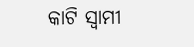କାଟି ସ୍ୱାମୀ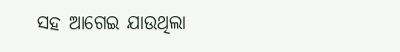ସହ ଆଗେଇ ଯାଉଥିଲା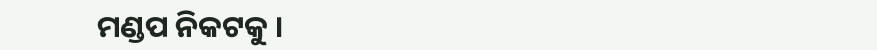ମଣ୍ଡପ ନିକଟକୁ ।